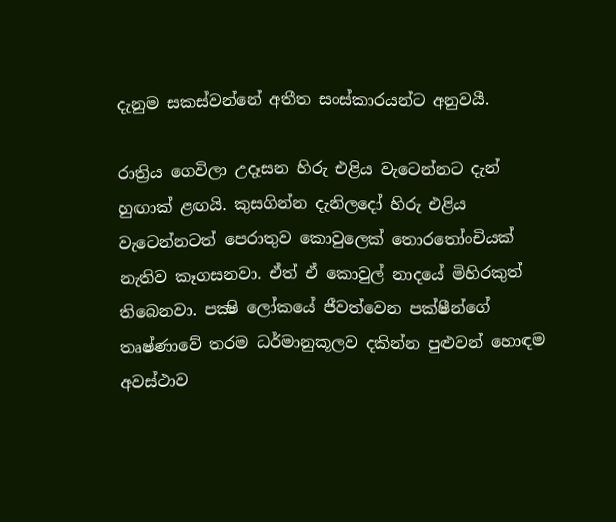දැනුම සකස්වන්නේ අතීත සංස්කාරයන්ට අනුවයී.

රාත්‍රිය ගෙවිලා උදෑසන හිරු එළිය වැටෙන්නට දැන් හුඟාක් ළඟයි. කුසගින්න දැනිලදෝ හිරු එළිය වැටෙන්නටත් පෙරාතුව කොවුලෙක් තොරතෝංචියක් නැතිව කෑගසනවා. ඒත් ඒ කොවුල් නාදයේ මිහිරකුත් තිබෙනවා. පක්‍ෂි ලෝකයේ ජීවත්වෙන පක්ෂීන්ගේ තෘෂ්ණාවේ තරම ධර්මානුකූලව දකින්න පුළුවන් හොඳම අවස්ථාව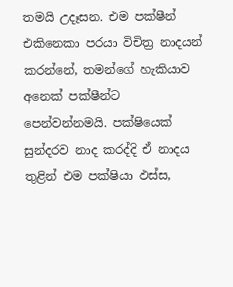තමයි උදෑසන. එම පක්ෂීන් එකිනෙකා පරයා විචිත්‍ර නාදයන් කරන්නේ, තමන්ගේ හැකියාව අනෙක් පක්ෂීන්ට පෙන්වන්නමයි. පක්ෂියෙක් සුන්දරව නාද කරද්දි ඒ නාදය තුළින් එම පක්ෂියා ඵස්ස,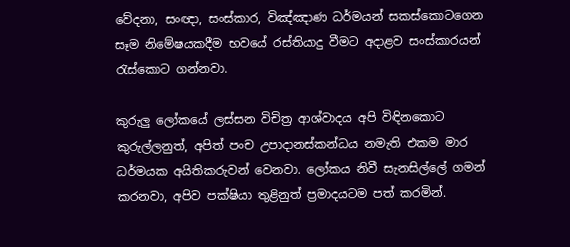වේදනා, සංඥා, සංස්කාර, විඤ්ඤාණ ධර්මයන් සකස්කොටගෙන සෑම නිමේෂයකදීම භවයේ රස්තියාදු වීමට අදාළව සංස්කාරයන් රැස්කොට ගන්නවා.

කුරුලු ලෝකයේ ලස්සන විචිත්‍ර ආශ්වාදය අපි විඳිනකොට කුරුල්ලනුත්, අපිත් පංච උපාදානස්කන්ධය නමැති එකම මාර ධර්මයක අයිතිකරුවන් වෙනවා. ලෝකය නිවී සැනසිල්ලේ ගමන් කරනවා, අපිව පක්ෂියා තුළිනුත් ප්‍රමාදයටම පත් කරමින්.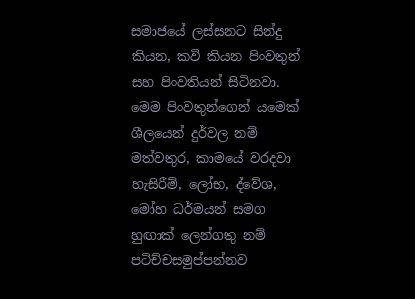සමාජයේ ලස්සනට සින්දු කියන, කවි කියන පිංවතුන් සහ පිංවතියන් සිටිනවා. මෙම පිංවතුන්ගෙන් යමෙක් ශීලයෙන් දුර්වල නම් මත්වතුර, කාමයේ වරදවා හැසිරීම්, ලෝභ, ද්වේශ, මෝහ ධර්මයන් සමග හුඟාක් ලෙන්ගතු නම් පටිච්චසමුප්පන්නව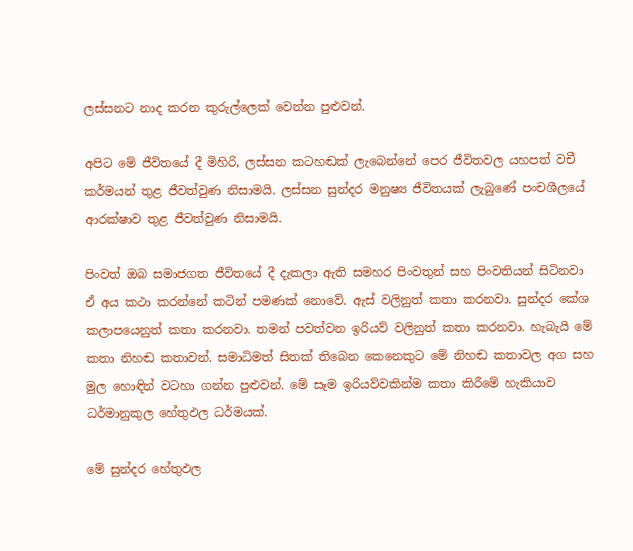ලස්සනට නාද කරන කුරුල්ලෙක් වෙන්න පුළුවන්.

අපිට මේ ජීවිතයේ දී මිහිරි, ලස්සන කටහඬක් ලැබෙන්නේ පෙර ජීවිතවල යහපත් වචී කර්මයන් තුළ ජීවත්වුණ නිසාමයි. ලස්සන සුන්දර මනුෂ්‍ය ජීවිතයක් ලැබුණේ පංචශීලයේ ආරක්ෂාව තුළ ජීවත්වුණ නිසාමයි.

පිංවත් ඔබ සමාජගත ජීවිතයේ දී දැකලා ඇති සමහර පිංවතුන් සහ පිංවතියන් සිටිනවා ඒ අය කථා කරන්නේ කටින් පමණක් නොවේ. ඇස් වලිනුත් කතා කරනවා. සුන්දර කේශ කලාපයෙනුත් කතා කරනවා. තමන් පවත්වන ඉරියව් වලිනුත් කතා කරනවා. හැබැයි මේ කතා නිහඬ කතාවන්. සමාධිමත් සිතක් තිබෙන කෙනෙකුට මේ නිහඬ කතාවල අග සහ මුල හොඳින් වටහා ගන්න පුළුවන්. මේ සෑම ඉරියව්වකින්ම කතා කිරීමේ හැකියාව ධර්මානුකුල හේතුඵල ධර්මයක්.

මේ සුන්දර හේතුඵල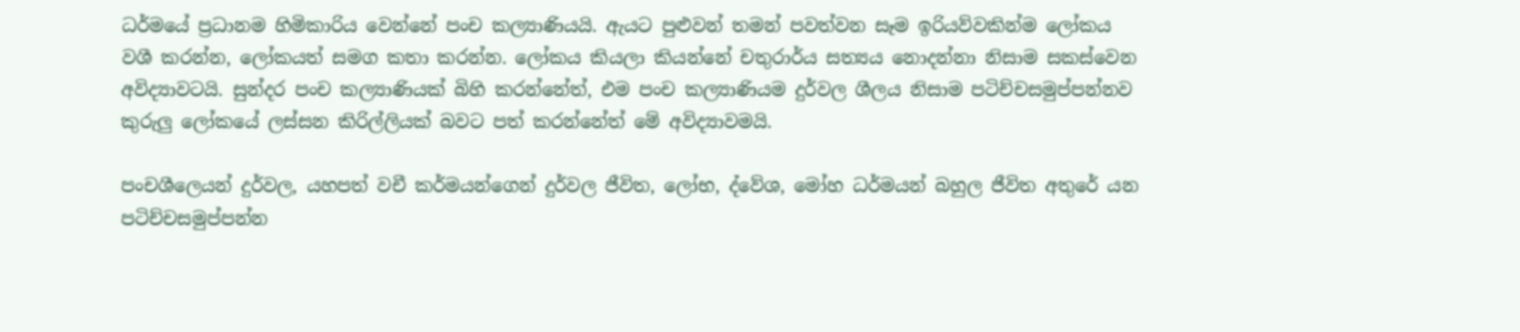ධර්මයේ ප්‍රධානම හිමිකාරිය වෙන්නේ පංච කල්‍යාණියයි. ඇයට පුළුවන් තමන් පවත්වන සෑම ඉරියව්වකින්ම ලෝකය වශී කරන්න, ලෝකයත් සමග කතා කරන්න. ලෝකය කියලා කියන්නේ චතුරාර්ය සත්‍යය නොදන්නා නිසාම සකස්වෙන අවිද්‍යාවටයි. සුන්දර පංච කල්‍යාණියක් බිහි කරන්නේත්, එම පංච කල්‍යාණියම දුර්වල ශීලය නිසාම පටිච්චසමුප්පන්නව කුරුලු ලෝකයේ ලස්සන කිරිල්ලියක් බවට පත් කරන්නේත් මේ අවිද්‍යාවමයි.

පංචශීලෙයන් දුර්වල, යහපත් වචී කර්මයන්ගෙන් දුර්වල ජීවිත, ලෝභ, ද්වේශ, මෝහ ධර්මයන් බහුල ජීවිත අතුරේ යන පටිච්චසමුප්පන්න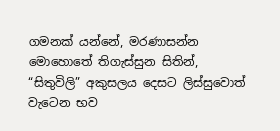ගමනක් යන්නේ, මරණාසන්න මොහොතේ තිගැස්සුන සිතින්, “සිතුවිලි” අකුසලය දෙසට ලිස්සුවොත් වැටෙන භව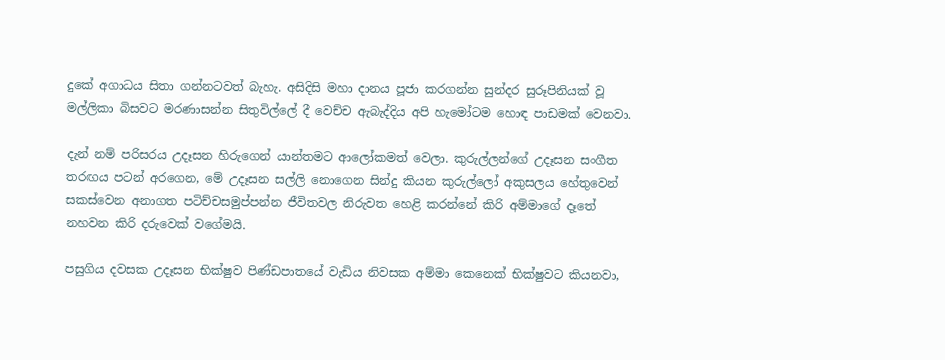දුකේ අගාධය සිතා ගන්නටවත් බැහැ. අසිදිසි මහා දානය පූජා කරගන්න සුන්දර සුරූපිනියක් වූ මල්ලිකා බිසවට මරණාසන්න සිතුවිල්ලේ දී වෙච්ච ඇබැද්දිය අපි හැමෝටම හොඳ පාඩමක් වෙනවා.

දැන් නම් පරිසරය උදෑසන හිරුගෙන් යාන්තමට ආලෝකමත් වෙලා. කුරුල්ලන්ගේ උදෑසන සංගීත තරඟය පටන් අරගෙන, මේ උදෑසන සල්ලි නොගෙන සින්දු කියන කුරුල්ලෝ අකුසලය හේතුවෙන් සකස්වෙන අනාගත පටිච්චසමුප්පන්න ජීවිතවල නිරුවත හෙළි කරන්නේ කිරි අම්මාගේ දෑතේ නහවන කිරි දරුවෙක් වගේමයි.

පසුගිය දවසක උදෑසන භික්ෂුව පිණ්ඩපාතයේ වැඩිය නිවසක අම්මා කෙනෙක් භික්ෂුවට කියනවා,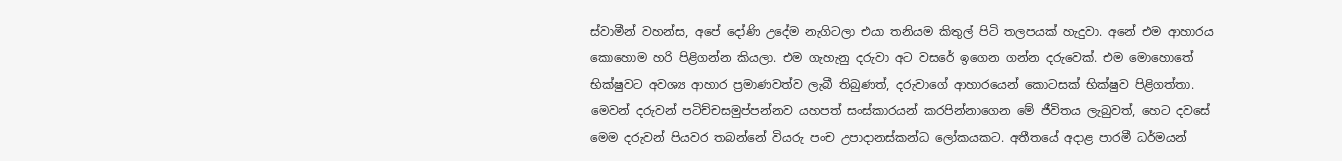ස්වාමීන් වහන්ස, අපේ දෝණි උදේම නැගිටලා එයා තනියම කිතුල් පිටි තලපයක් හැදුවා. අනේ එම ආහාරය කොහොම හරි පිළිගන්න කියලා. එම ගැහැනු දරුවා අට වසරේ ඉගෙන ගන්න දරුවෙක්. එම මොහොතේ භික්ෂුවට අවශ්‍ය ආහාර ප්‍රමාණවත්ව ලැබී තිබුණත්, දරුවාගේ ආහාරයෙන් කොටසක් භික්ෂුව පිළිගත්තා. මෙවන් දරුවන් පටිච්චසමුප්පන්නව යහපත් සංස්කාරයන් කරපින්නාගෙන මේ ජීවිතය ලැබුවත්, හෙට දවසේ මෙම දරුවන් පියවර තබන්නේ වියරු පංච උපාදානස්කන්ධ ලෝකයකට. අතීතයේ අදාළ පාරමී ධර්මයන්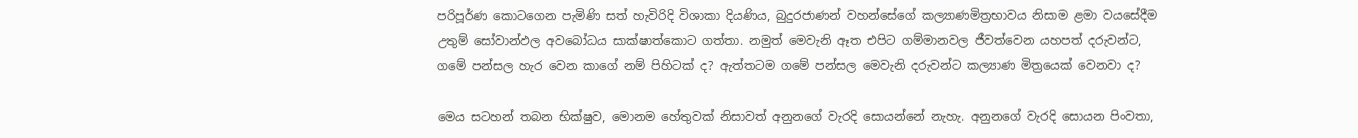පරිපූර්ණ කොටගෙන පැමිණි සත් හැවිරිදි විශාකා දියණිය, බුදුරජාණන් වහන්සේගේ කල්‍යාණමිත්‍රභාවය නිසාම ළමා වයසේදීම උතුම් සෝවාන්ඵල අවබෝධය සාක්ෂාත්කොට ගත්තා. නමුත් මෙවැනි ඈත එපිට ගම්මානවල ජීවත්වෙන යහපත් දරුවන්ට, ගමේ පන්සල හැර වෙන කාගේ නම් පිහිටක් ද? ඇත්තටම ගමේ පන්සල මෙවැනි දරුවන්ට කල්‍යාණ මිත්‍රයෙක් වෙනවා ද?

මෙය සටහන් තබන භික්ෂුව, මොනම හේතුවක් නිසාවත් අනුනගේ වැරදි සොයන්නේ නැහැ. අනුනගේ වැරදි සොයන පිංවතා,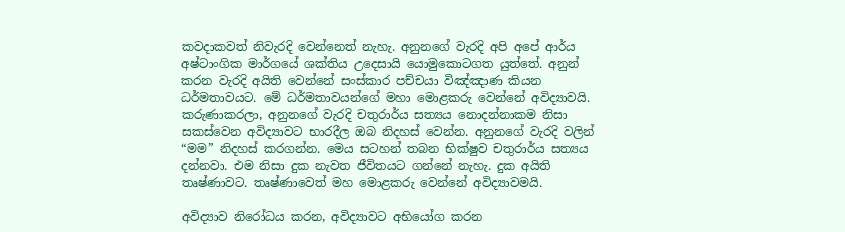කවදාකවත් නිවැරදි වෙන්නෙත් නැහැ. අනුනගේ වැරදි අපි අපේ ආර්ය අෂ්ටාංගික මාර්ගයේ ශක්තිය උදෙසායි යොමුකොටගත යුත්තේ. අනුන් කරන වැරදි අයිති වෙන්නේ සංස්කාර පච්චයා විඤ්ඤාණ කියන ධර්මතාවයට. මේ ධර්මතාවයන්ගේ මහා මොළකරු වෙන්නේ අවිද්‍යාවයි. කරුණාකරලා, අනුනගේ වැරදි චතුරාර්ය සත්‍යය නොදන්නාකම නිසා සකස්වෙන අවිද්‍යාවට භාරදීල ඔබ නිදහස් වෙන්න. අනුනගේ වැරදි වලින් “මම” නිදහස් කරගන්න. මෙය සටහන් තබන භික්ෂුව චතුරාර්ය සත්‍යය දන්නවා. එම නිසා දුක නැවත ජීවිතයට ගන්නේ නැහැ. දුක අයිති තෘෂ්ණාවට. තෘෂ්ණාවෙත් මහ මොළකරු වෙන්නේ අවිද්‍යාවමයි.

අවිද්‍යාව නිරෝධය කරන, අවිද්‍යාවට අභියෝග කරන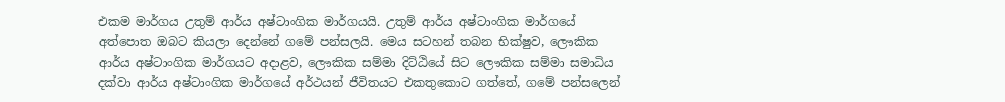එකම මාර්ගය උතුම් ආර්ය අෂ්ටාංගික මාර්ගයයි. උතුම් ආර්ය අෂ්ටාංගික මාර්ගයේ අත්පොත ඔබට කියලා දෙන්නේ ගමේ පන්සලයි. මෙය සටහන් තබන භික්ෂුව, ලෞකික ආර්ය අෂ්ටාංගික මාර්ගයට අදාළව, ලෞකික සම්මා දිට්ඨියේ සිට ලෞකික සම්මා සමාධිය දක්වා ආර්ය අෂ්ටාංගික මාර්ගයේ අර්ථයන් ජීවිතයට එකතුකොට ගත්තේ, ගමේ පන්සලෙන්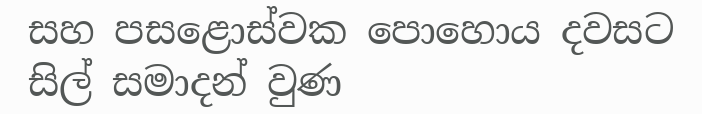සහ පසළොස්වක පොහොය දවසට සිල් සමාදන් වුණ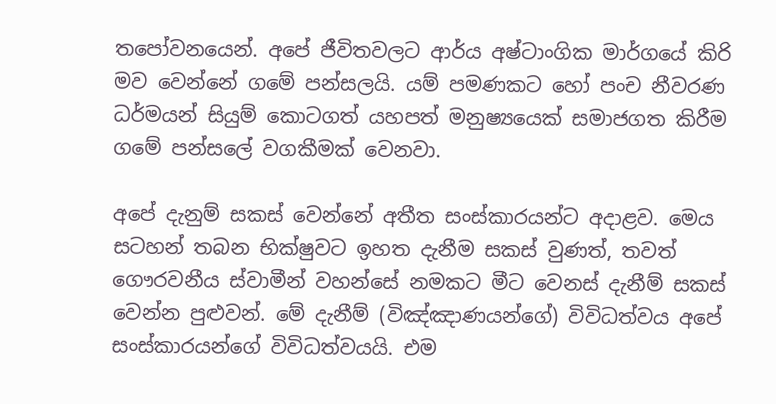තපෝවනයෙන්. අපේ ජීවිතවලට ආර්ය අෂ්ටාංගික මාර්ගයේ කිරි මව වෙන්නේ ගමේ පන්සලයි. යම් පමණකට හෝ පංච නීවරණ ධර්මයන් සියුම් කොටගත් යහපත් මනුෂ්‍යයෙක් සමාජගත කිරීම ගමේ පන්සලේ වගකීමක් වෙනවා.

අපේ දැනුම් සකස් වෙන්නේ අතීත සංස්කාරයන්ට අදාළව. මෙය සටහන් තබන භික්ෂුවට ඉහත දැනීම සකස් වුණත්, තවත් ගෞරවනීය ස්වාමීන් වහන්සේ නමකට මීට වෙනස් දැනීම් සකස් වෙන්න පුළුවන්. මේ දැනීම් (විඤ්ඤාණයන්ගේ) විවිධත්වය අපේ සංස්කාරයන්ගේ විවිධත්වයයි. එම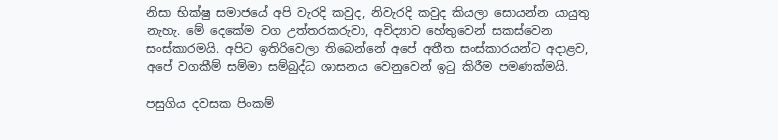නිසා භික්ෂු සමාජයේ අපි වැරදි කවුද, නිවැරදි කවුද කියලා සොයන්න යායුතු නැහැ. මේ දෙකේම වග උත්තරකරුවා, අවිද්‍යාව හේතුවෙන් සකස්වෙන සංස්කාරමයි. අපිට ඉතිරිවෙලා තිබෙන්නේ අපේ අතීත සංස්කාරයන්ට අදාළව, අපේ වගකීම් සම්මා සම්බුද්ධ ශාසනය වෙනුවෙන් ඉටු කිරීම පමණක්මයි.

පසුගිය දවසක පිංකම්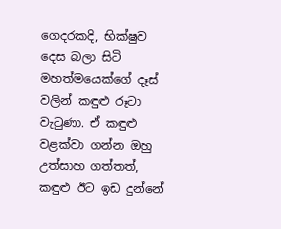ගෙදරකදි, භික්ෂුව දෙස බලා සිටි මහත්මයෙක්ගේ දෑස් වලින් කඳුළු රූටා වැටුණා. ඒ කඳුළු වළක්වා ගන්න ඔහු උත්සාහ ගත්තත්, කඳුළු ඊට ඉඩ දුන්නේ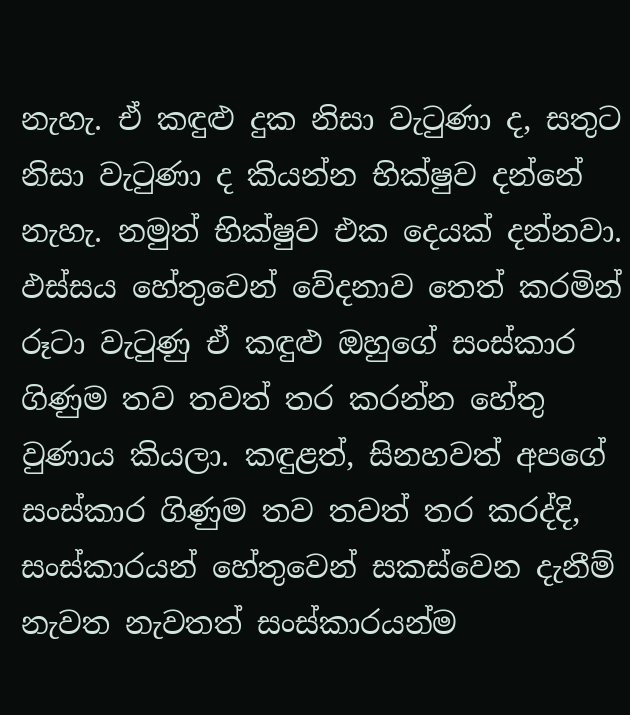නැහැ. ඒ කඳුළු දුක නිසා වැටුණා ද, සතුට නිසා වැටුණා ද කියන්න භික්ෂුව දන්නේ නැහැ. නමුත් භික්ෂුව එක දෙයක් දන්නවා. ඵස්සය හේතුවෙන් වේදනාව තෙත් කරමින් රූටා වැටුණු ඒ කඳුළු ඔහුගේ සංස්කාර ගිණුම තව තවත් තර කරන්න හේතු වුණාය කියලා. කඳුළත්, සිනහවත් අපගේ සංස්කාර ගිණුම තව තවත් තර කරද්දි, සංස්කාරයන් හේතුවෙන් සකස්වෙන දැනීම් නැවත නැවතත් සංස්කාරයන්ම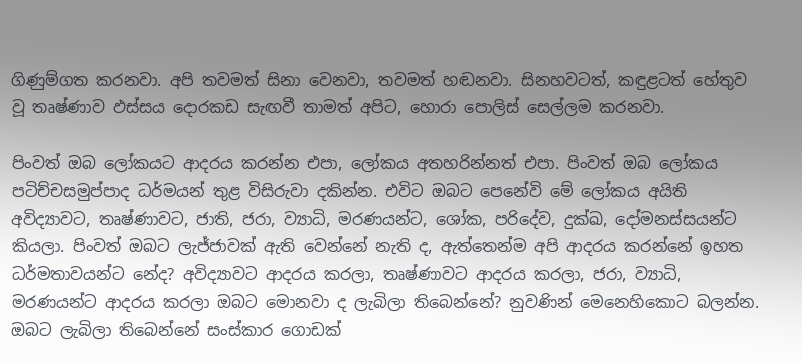ගිණුම්ගත කරනවා. අපි තවමත් සිනා වෙනවා, තවමත් හඬනවා. සිනහවටත්, කඳුළටත් හේතුව වූ තෘෂ්ණාව ඵස්සය දොරකඩ සැඟවී තාමත් අපිට, හොරා පොලිස් සෙල්ලම කරනවා.

පිංවත් ඔබ ලෝකයට ආදරය කරන්න එපා, ලෝකය අතහරින්නත් එපා. පිංවත් ඔබ ලෝකය පටිච්චසමුප්පාද ධර්මයන් තුළ විසිරුවා දකින්න. එවිට ඔබට පෙනේවි මේ ලෝකය අයිති අවිද්‍යාවට, තෘෂ්ණාවට, ජාති, ජරා, ව්‍යාධි, මරණයන්ට, ශෝක, පරිදේව, දුක්ඛ, දෝමනස්සයන්ට කියලා. පිංවත් ඔබට ලැජ්ජාවක් ඇති වෙන්නේ නැති ද, ඇත්තෙන්ම අපි ආදරය කරන්නේ ඉහත ධර්මතාවයන්ට නේද? අවිද්‍යාවට ආදරය කරලා, තෘෂ්ණාවට ආදරය කරලා, ජරා, ව්‍යාධි, මරණයන්ට ආදරය කරලා ඔබට මොනවා ද ලැබිලා තිබෙන්නේ? නුවණින් මෙනෙහිකොට බලන්න. ඔබට ලැබිලා තිබෙන්නේ සංස්කාර ගොඩක්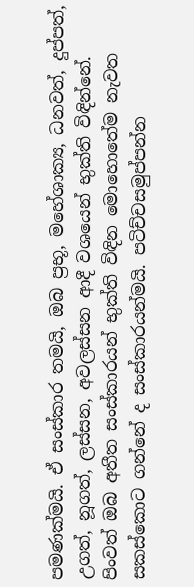පමණක්මයි. ඒ සංස්කාර තමයි, ඔබ ප්‍රභූ, මහේශාක්‍ය, ධනවත්, දුප්පත්, උගත්, නූගත්, ලස්සන, අවලස්සන ආදී වශයෙන් භුක්ති විඳින්නේ. පිංවත් ඔබ අතීත සංස්කාරයන් භුක්ති විඳින මොහොතේම නැවත සකස්කොට ගන්නේ ද සංස්කාරයන්මයි. පටිච්චසමුප්පන්න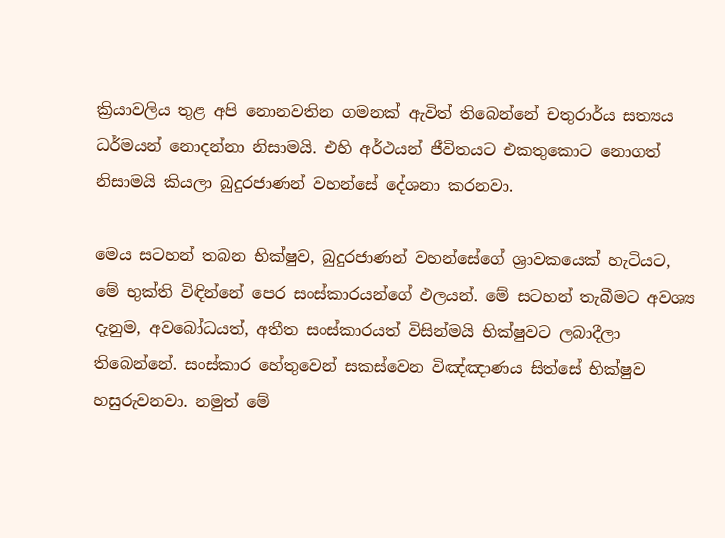ක්‍රියාවලිය තුළ අපි නොනවතින ගමනක් ඇවිත් තිබෙන්නේ චතුරාර්ය සත්‍යය ධර්මයන් නොදන්නා නිසාමයි. එහි අර්ථයන් ජීවිතයට එකතුකොට නොගත් නිසාමයි කියලා බුදුරජාණන් වහන්සේ දේශනා කරනවා.

මෙය සටහන් තබන භික්ෂුව, බුදුරජාණන් වහන්සේගේ ශ්‍රාවකයෙක් හැටියට, මේ භුක්ති විඳින්නේ පෙර සංස්කාරයන්ගේ ඵලයන්. මේ සටහන් තැබීමට අවශ්‍ය දැනුම, අවබෝධයත්, අතීත සංස්කාරයත් විසින්මයි භික්ෂුවට ලබාදීලා තිබෙන්නේ. සංස්කාර හේතුවෙන් සකස්වෙන විඤ්ඤාණය සිත්සේ භික්ෂුව හසුරුවනවා. නමුත් මේ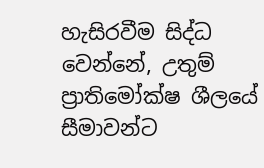හැසිරවීම සිද්ධ වෙන්නේ, උතුම් ප්‍රාතිමෝක්ෂ ශීලයේ සීමාවන්ට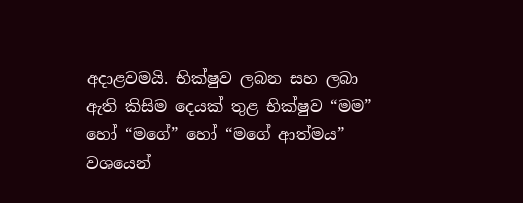අදාළවමයි. භික්ෂුව ලබන සහ ලබා ඇති කිසිම දෙයක් තුළ භික්ෂුව “මම” හෝ “මගේ” හෝ “මගේ ආත්මය” වශයෙන්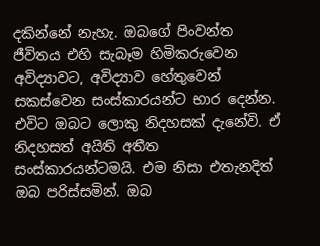දකින්නේ නැහැ. ඔබගේ පිංවන්ත ජීවිතය එහි සැබෑම හිමිකරුවෙන අවිද්‍යාවට, අවිද්‍යාව හේතුවෙන් සකස්වෙන සංස්කාරයන්ට භාර දෙන්න. එවිට ඔබට ලොකු නිදහසක් දැනේවි. ඒ නිදහසත් අයිති අතීත සංස්කාරයන්ටමයි. එම නිසා එතැනදිත් ඔබ පරිස්සමින්. ඔබ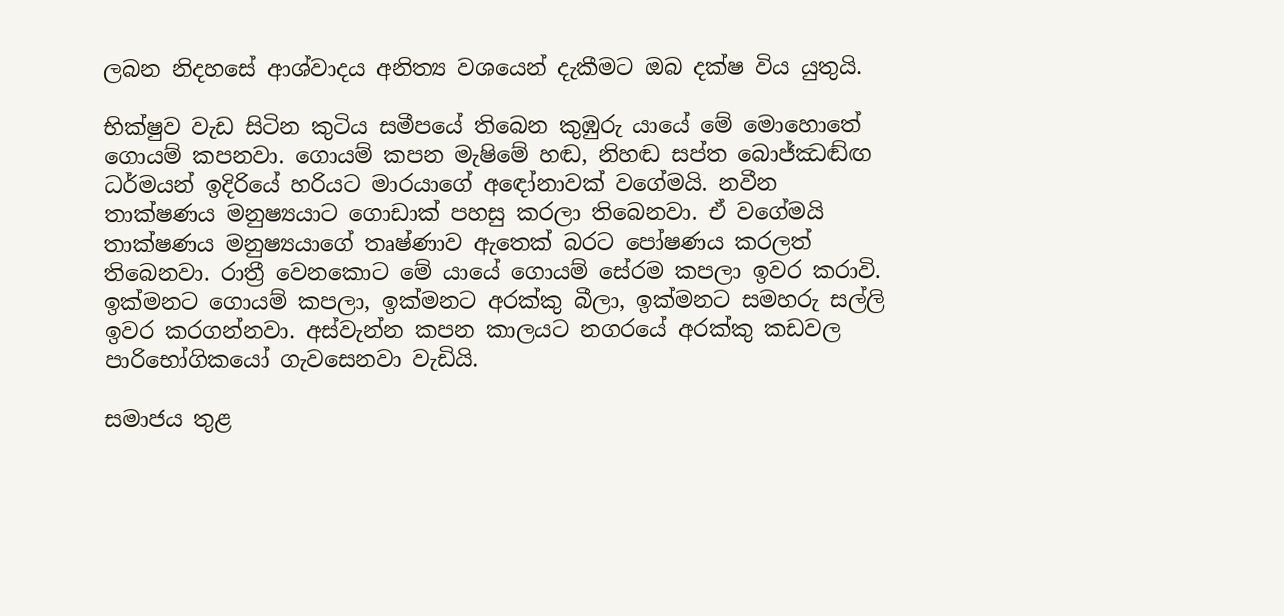ලබන නිදහසේ ආශ්වාදය අනිත්‍ය වශයෙන් දැකීමට ඔබ දක්ෂ විය යුතුයි.

භික්ෂුව වැඩ සිටින කුටිය සමීපයේ තිබෙන කුඹුරු යායේ මේ මොහොතේ ගොයම් කපනවා. ගොයම් කපන මැෂිමේ හඬ, නිහඬ සප්ත බොජ්ඣඬ්ඟ ධර්මයන් ඉදිරියේ හරියට මාරයාගේ අඳෝනාවක් වගේමයි. නවීන තාක්ෂණය මනුෂ්‍යයාට ගොඩාක් පහසු කරලා තිබෙනවා. ඒ වගේමයි තාක්ෂණය මනුෂ්‍යයාගේ තෘෂ්ණාව ඇතෙක් බරට පෝෂණය කරලත් තිබෙනවා. රාත්‍රී වෙනකොට මේ යායේ ගොයම් සේරම කපලා ඉවර කරාවි. ඉක්මනට ගොයම් කපලා, ඉක්මනට අරක්කු බීලා, ඉක්මනට සමහරු සල්ලි ඉවර කරගන්නවා. අස්වැන්න කපන කාලයට නගරයේ අරක්කු කඩවල පාරිභෝගිකයෝ ගැවසෙනවා වැඩියි.

සමාජය තුළ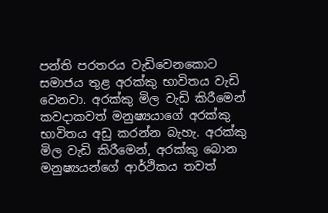පන්ති පරතරය වැඩිවෙනකොට සමාජය තුළ අරක්කු භාවිතය වැඩි වෙනවා. අරක්කු මිල වැඩි කිරීමෙන් කවදාකවත් මනුෂ්‍යයාගේ අරක්කු භාවිතය අඩු කරන්න බැහැ. අරක්කු මිල වැඩි කිරීමෙන්, අරක්කු බොන මනුෂ්‍යයන්ගේ ආර්ථිකය තවත්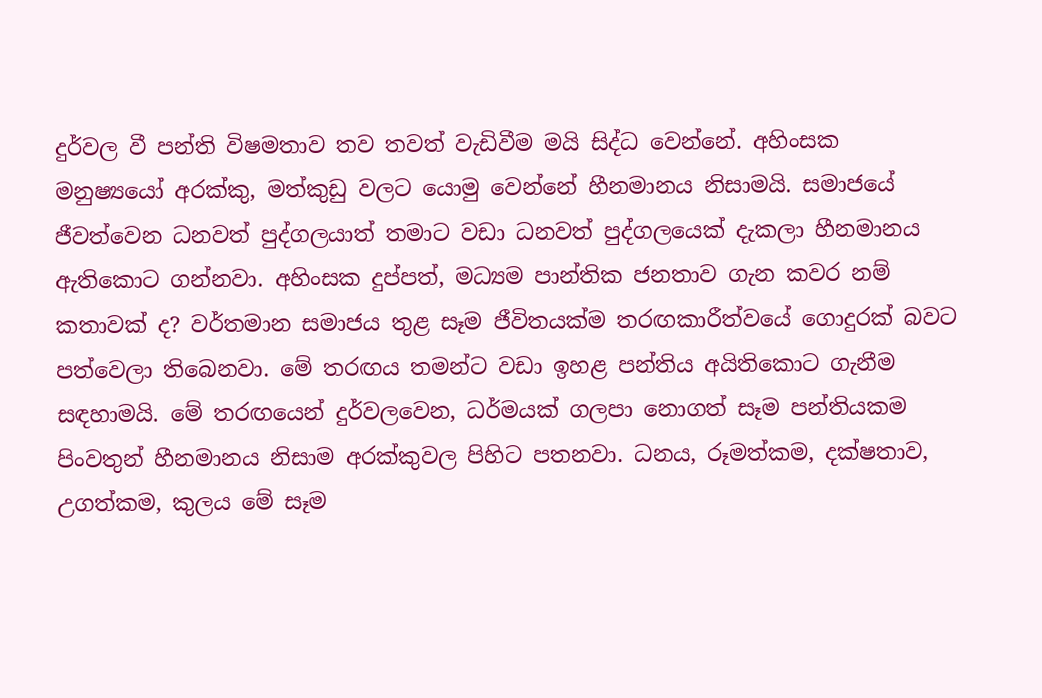දුර්වල වී පන්ති විෂමතාව තව තවත් වැඩිවීම මයි සිද්ධ වෙන්නේ. අහිංසක මනුෂ්‍යයෝ අරක්කු, මත්කුඩු වලට යොමු වෙන්නේ හීනමානය නිසාමයි. සමාජයේ ජීවත්වෙන ධනවත් පුද්ගලයාත් තමාට වඩා ධනවත් පුද්ගලයෙක් දැකලා හීනමානය ඇතිකොට ගන්නවා. අහිංසක දුප්පත්, මධ්‍යම පාන්තික ජනතාව ගැන කවර නම් කතාවක් ද? වර්තමාන සමාජය තුළ සෑම ජීවිතයක්ම තරඟකාරීත්වයේ ගොදුරක් බවට පත්වෙලා තිබෙනවා. මේ තරඟය තමන්ට වඩා ඉහළ පන්තිය අයිතිකොට ගැනීම සඳහාමයි. මේ තරඟයෙන් දුර්වලවෙන, ධර්මයක් ගලපා නොගත් සෑම පන්තියකම පිංවතුන් හීනමානය නිසාම අරක්කුවල පිහිට පතනවා. ධනය, රූමත්කම, දක්ෂතාව, උගත්කම, කුලය මේ සෑම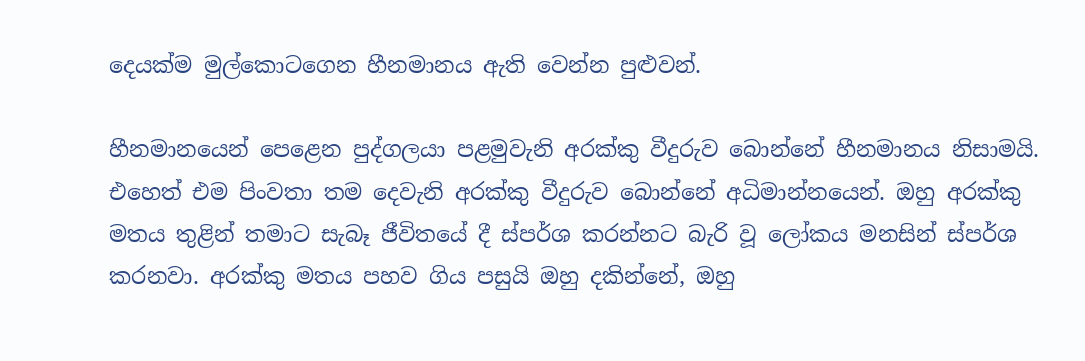දෙයක්ම මුල්කොටගෙන හීනමානය ඇති වෙන්න පුළුවන්.

හීනමානයෙන් පෙළෙන පුද්ගලයා පළමුවැනි අරක්කු වීදුරුව බොන්නේ හීනමානය නිසාමයි. එහෙත් එම පිංවතා තම දෙවැනි අරක්කු වීදුරුව බොන්නේ අධිමාන්නයෙන්. ඔහු අරක්කු මතය තුළින් තමාට සැබෑ ජීවිතයේ දී ස්පර්ශ කරන්නට බැරි වූ ලෝකය මනසින් ස්පර්ශ කරනවා. අරක්කු මතය පහව ගිය පසුයි ඔහු දකින්නේ, ඔහු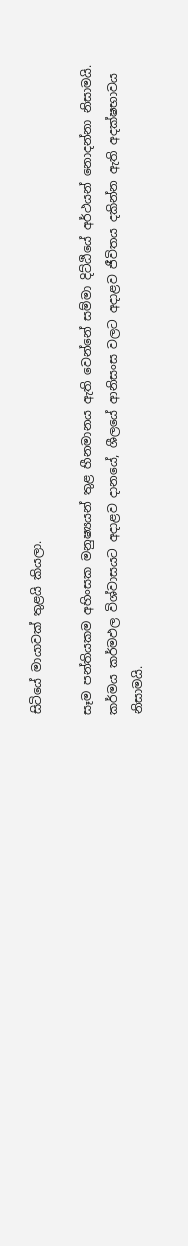සිටියේ මායාවක් තුළයි කියලා.

සෑම පන්තියකම අහිංසක මනුෂ්‍යයන් තුළ හීනමානය ඇති වෙන්නේ සම්මා දිට්ඨියේ අර්ථයන් නොදන්නා නිසාමයි. කර්මය කර්මඵල විශ්වාසයට අදාළව දානයේ, ශීලයේ ආනිසංස වලට අදාළව ජීවිතය දකින්න ඇති අදක්ෂභාවය නිසාමයි.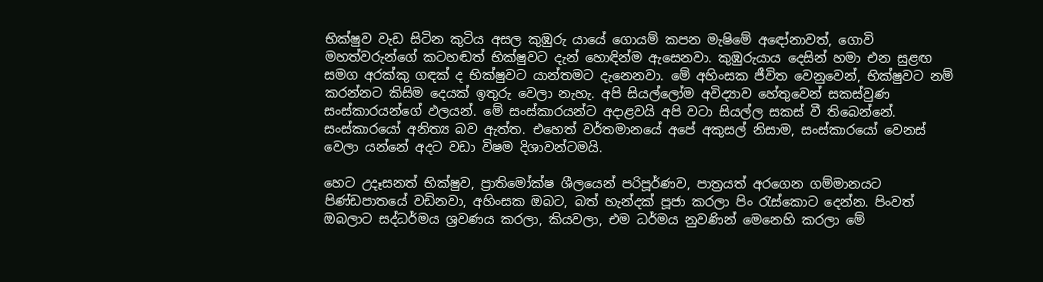භික්ෂුව වැඩ සිටින කුටිය අසල කුඹුරු යායේ ගොයම් කපන මැෂිමේ අඳෝනාවත්, ගොවි මහත්වරුන්ගේ කටහඬත් භික්ෂුවට දැන් හොඳින්ම ඇසෙනවා. කුඹුරුයාය දෙසින් හමා එන සුළඟ සමග අරක්කු ගඳක් ද භික්ෂුවට යාන්තමට දැනෙනවා. මේ අහිංසක ජීවිත වෙනුවෙන්, භික්ෂුවට නම් කරන්නට කිසිම දෙයක් ඉතුරු වෙලා නැහැ. අපි සියල්ලෝම අවිද්‍යාව හේතුවෙන් සකස්වුණ සංස්කාරයන්ගේ ඵලයන්. මේ සංස්කාරයන්ට අදාළවයි අපි වටා සියල්ල සකස් වී තිබෙන්නේ. සංස්කාරයෝ අනිත්‍ය බව ඇත්ත. එහෙත් වර්තමානයේ අපේ අකුසල් නිසාම, සංස්කාරයෝ වෙනස් වෙලා යන්නේ අදට වඩා විෂම දිශාවන්ටමයි.

හෙට උදෑසනත් භික්ෂුව, ප්‍රාතිමෝක්ෂ ශීලයෙන් පරිපූර්ණව, පාත්‍රයත් අරගෙන ගම්මානයට පිණ්ඩපාතයේ වඩිනවා, අහිංසක ඔබට, බත් හැන්දක් පූජා කරලා පිං රැස්කොට දෙන්න. පිංවත් ඔබලාට සද්ධර්මය ශ්‍රවණය කරලා, කියවලා, එම ධර්මය නුවණින් මෙනෙහි කරලා මේ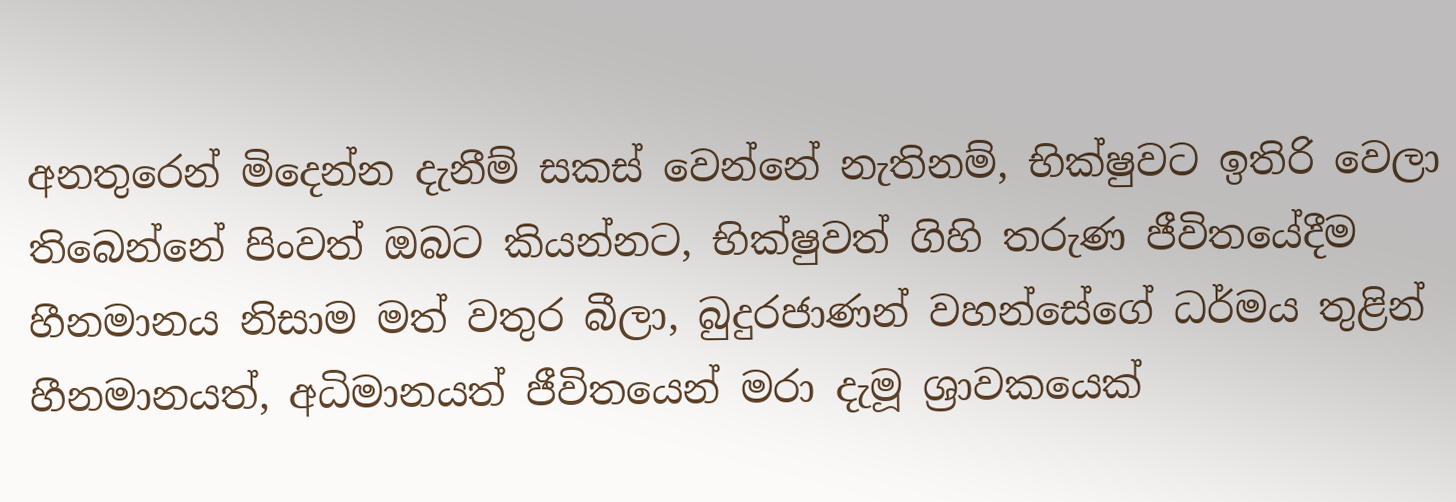අනතුරෙන් මිදෙන්න දැනීම් සකස් වෙන්නේ නැතිනම්, භික්ෂුවට ඉතිරි වෙලා තිබෙන්නේ පිංවත් ඔබට කියන්නට, භික්ෂුවත් ගිහි තරුණ ජීවිතයේදීම හීනමානය නිසාම මත් වතුර බීලා, බුදුරජාණන් වහන්සේගේ ධර්මය තුළින් හීනමානයත්, අධිමානයත් ජීවිතයෙන් මරා දැමූ ශ්‍රාවකයෙක්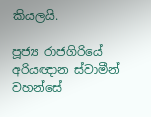කියලයි.

පූජ්‍ය රාජගිරියේ අරියඥාන ස්වාමීන් වහන්සේ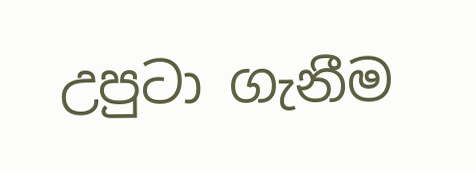උපුටා ගැනීම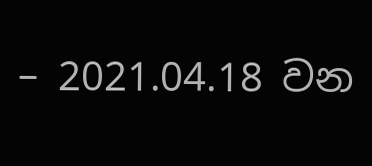– 2021.04.18 වන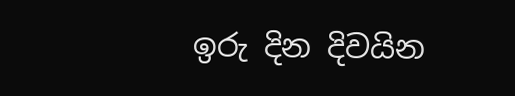ඉරු දින දිවයින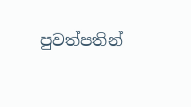පුවත්පතින්